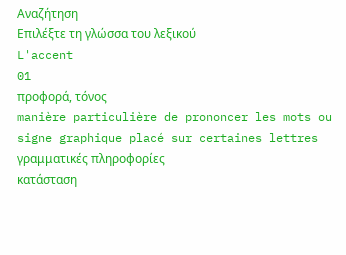Αναζήτηση
Επιλέξτε τη γλώσσα του λεξικού
L'accent
01
προφορά, τόνος
manière particulière de prononcer les mots ou signe graphique placé sur certaines lettres
γραμματικές πληροφορίες
κατάσταση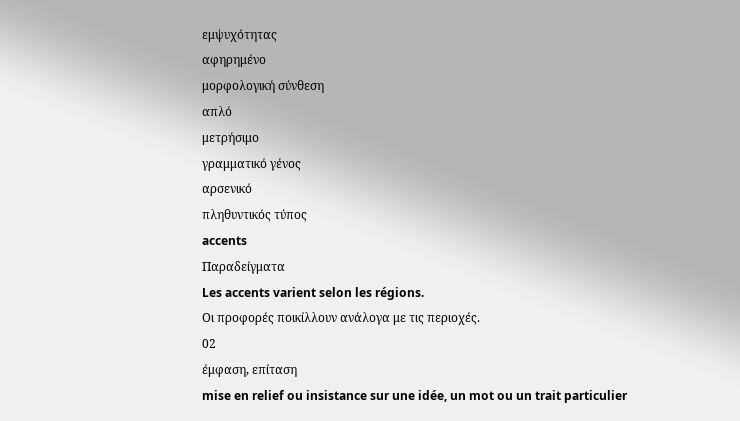εμψυχότητας
αφηρημένο
μορφολογική σύνθεση
απλό
μετρήσιμο
γραμματικό γένος
αρσενικό
πληθυντικός τύπος
accents
Παραδείγματα
Les accents varient selon les régions.
Οι προφορές ποικίλλουν ανάλογα με τις περιοχές.
02
έμφαση, επίταση
mise en relief ou insistance sur une idée, un mot ou un trait particulier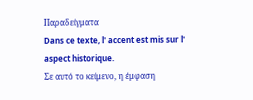Παραδείγματα
Dans ce texte, l' accent est mis sur l' aspect historique.
Σε αυτό το κείμενο, η έμφαση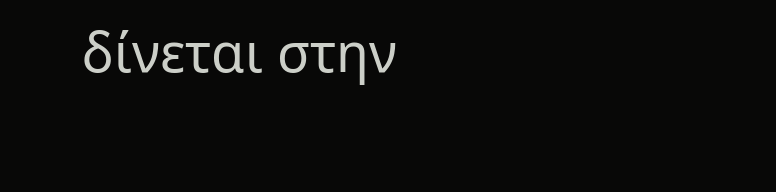δίνεται στην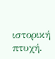ιστορική πτυχή.